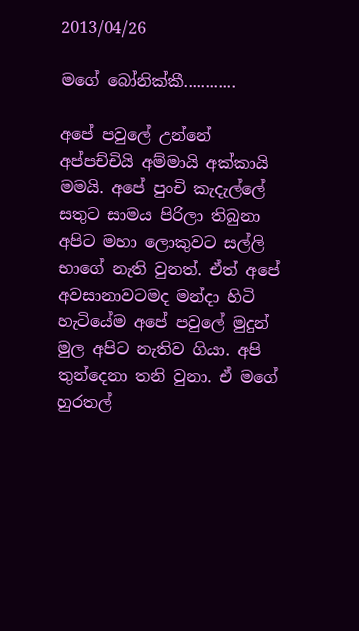2013/04/26

මගේ බෝනික්කී............

අපේ පවුලේ උන්නේ අප්පච්චියි අම්මායි අක්කායි මමයි. අපේ පුංචි කැදැල්ලේ සතුට සාමය පිරිලා තිබුනා අපිට මහා ලොකුවට සල්ලි භාගේ නැති වුනත්. ඒත් අපේ අවසානාවටමද මන්දා හිටි හැටියේම අපේ පවුලේ මුදුන් මුල අපිට නැතිව ගියා. අපි තුන්දෙනා තනි වුනා. ඒ මගේ හුරතල්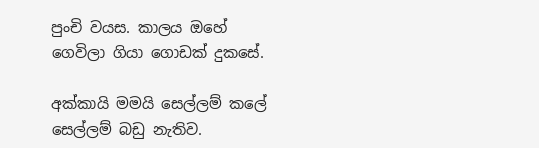පුංචි වයස. කාලය ඔහේ ගෙවිලා ගියා ගොඩක් දුකසේ.

අක්කායි මමයි සෙල්ලම් කලේ සෙල්ලම් බඩු නැතිව.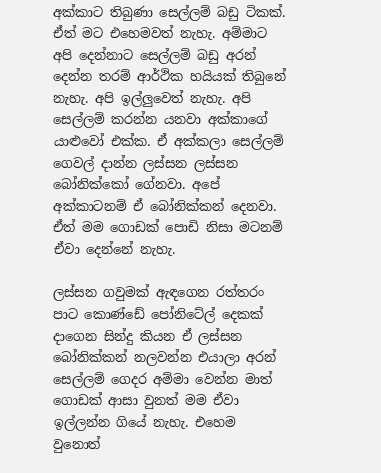අක්කාට තිබුණා සෙල්ලම් බඩු ටිකක්. ඒත් මට එහෙමවත් නැහැ. අම්මාට අපි දෙන්නාට සෙල්ලම් බඩු අරන් දෙන්න තරම් ආර්ථික හයියක් තිබුනේ නැහැ. අපි ඉල්ලුවෙත් නැහැ. අපි සෙල්ලම් කරන්න යනවා අක්කාගේ යාළුවෝ එක්ක. ඒ අක්කලා සෙල්ලම් ගෙවල් දාන්න ලස්සන ලස්සන බෝනික්කෝ ගේනවා. අපේ අක්කාටනම් ඒ බෝනික්කන් දෙනවා. ඒත් මම ගොඩක් පොඩි නිසා මටනම් ඒවා දෙන්නේ නැහැ.

ලස්සන ගවුමක් ඇඳගෙන රත්තරං පාට කොණ්ඩේ පෝනිටේල් දෙකක් දාගෙන සින්දු කියන ඒ ලස්සන බෝනික්කන් නලවන්න එයාලා අරන් සෙල්ලම් ගෙදර අම්මා වෙන්න මාත් ගොඩක් ආසා වුනත් මම ඒවා ඉල්ලන්න ගියේ නැහැ. එහෙම වුනොත්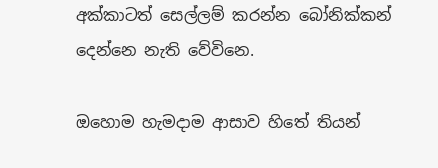අක්කාටත් සෙල්ලම් කරන්න බෝනික්කන් දෙන්නෙ නැති වේවිනෙ.

ඔහොම හැමදාම ආසාව හිතේ තියන්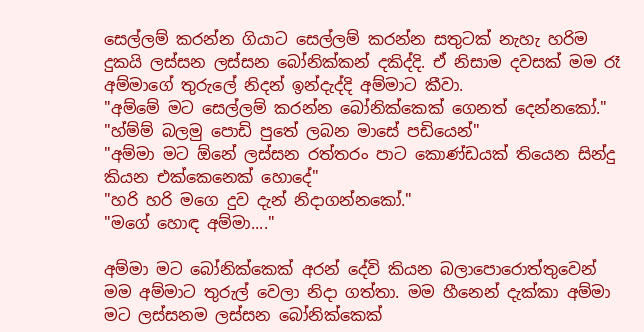සෙල්ලම් කරන්න ගියාට සෙල්ලම් කරන්න සතුටක් නැහැ හරිම දුකයි ලස්සන ලස්සන බෝනික්කන් දකිද්දි. ඒ නිසාම දවසක් මම රෑ අම්මාගේ තුරුලේ නිදන් ඉන්දැද්දි අම්මාට කීවා.
"අම්මේ මට සෙල්ලම් කරන්න බෝනික්කෙක් ගෙනත් දෙන්නකෝ."
"හ්ම්ම් බලමු පොඩි පුතේ ලබන මාසේ පඩියෙන්"
"අම්මා මට ඕනේ ලස්සන රත්තරං පාට කොණ්ඩයක් තියෙන සින්දු කියන එක්කෙනෙක් හොදේ"
"හරි හරි මගෙ දුව දැන් නිදාගන්නකෝ."
"මගේ හොඳ අම්මා...."

අම්මා මට බෝනික්කෙක් අරන් දේවි කියන බලාපොරොත්තුවෙන් මම අම්මාට තුරුල් වෙලා නිදා ගත්තා. මම හීනෙන් දැක්කා අම්මා මට ලස්සනම ලස්සන බෝනික්කෙක්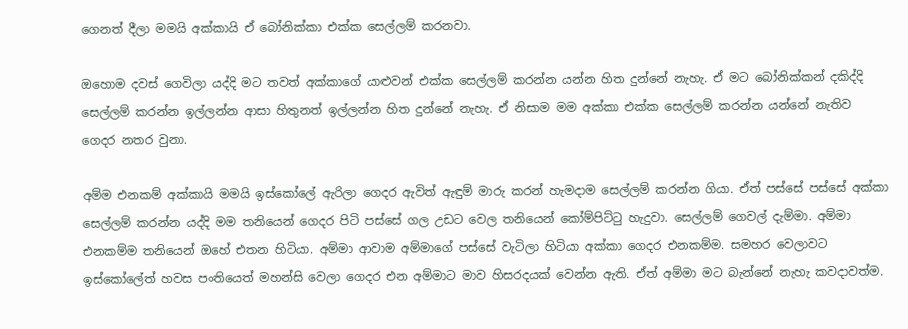ගෙනත් දීලා මමයි අක්කායි ඒ බෝනික්කා එක්ක සෙල්ලම් කරනවා.

ඔහොම දවස් ගෙවිලා යද්දි මට තවත් අක්කාගේ යාළුවන් එක්ක සෙල්ලම් කරන්න යන්න හිත දුන්නේ නැහැ. ඒ මට බෝනික්කන් දකිද්දි සෙල්ලම් කරන්න ඉල්ලන්න ආසා හිතුනත් ඉල්ලන්න හිත දුන්නේ නැහැ. ඒ නිසාම මම අක්කා එක්ක සෙල්ලම් කරන්න යන්නේ නැතිව ගෙදර නතර වුනා.

අම්ම එනකම් අක්කායි මමයි ඉස්කෝලේ ඇරිලා ගෙදර ඇවිත් ඇඳුම් මාරු කරන් හැමදාම සෙල්ලම් කරන්න ගියා. ඒත් පස්සේ පස්සේ අක්කා සෙල්ලම් කරන්න යද්දි මම තනියෙන් ගෙදර පිටි පස්සේ ගල උඩට වෙල තනියෙන් කෝම්පිට්ටු හැදුවා. සෙල්ලම් ගෙවල් දැම්මා. අම්මා එනකම්ම තනියෙන් ඔහේ එතන හිටියා. අම්මා ආවාම අම්මාගේ පස්සේ වැටිලා හිටියා අක්කා ගෙදර එනකම්ම. සමහර වෙලාවට ඉස්කෝලේත් හවස පංතියෙත් මහන්සි වෙලා ගෙදර එන අම්මාට මාව හිසරදයක් වෙන්න ඇති. ඒත් අම්මා මට බැන්නේ නැහැ කවදාවත්ම.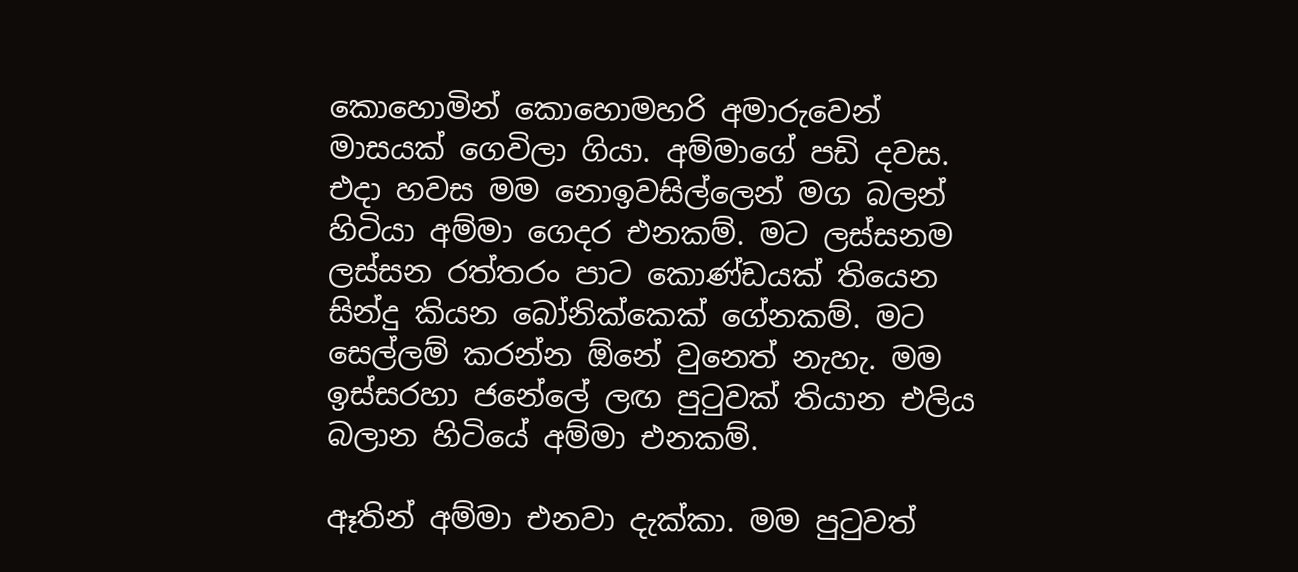කොහොමින් කොහොමහරි අමාරුවෙන් මාසයක් ගෙවිලා ගියා. අම්මාගේ පඩි දවස. එදා හවස මම නොඉවසිල්ලෙන් මග බලන් හිටියා අම්මා ගෙදර එනකම්. මට ලස්සනම ලස්සන රත්තරං පාට කොණ්ඩයක් තියෙන සින්දු කියන බෝනික්කෙක් ගේනකම්. මට සෙල්ලම් කරන්න ඕනේ වුනෙත් නැහැ. මම ඉස්සරහා ජනේලේ ලඟ පුටුවක් තියාන එලිය බලාන හිටියේ අම්මා එනකම්.

ඈතින් අම්මා එනවා දැක්කා. මම පුටුවත්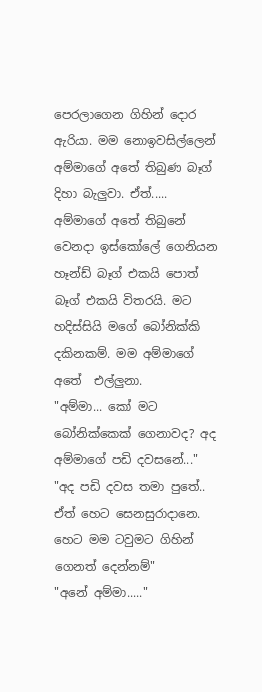පෙරලාගෙන ගිහින් දොර ඇරියා. මම නොඉවසිල්ලෙන් අම්මාගේ අතේ තිබුණ බෑග් දිහා බැලුවා. ඒත්..... අම්මාගේ අතේ තිබුනේ වෙනදා ඉස්කෝලේ ගෙනියන හෑන්ඩ් බෑග් එකයි පොත් බෑග් එකයි විතරයි. මට හදිස්සියි මගේ බෝනික්කි දකිනකම්. මම අම්මාගේ අතේ  එල්ලුනා.
"අම්මා... කෝ මට බෝනික්කෙක් ගෙනාවද? අද අම්මාගේ පඩි දවසනේ..."
"අද පඩි දවස තමා පුතේ.. ඒත් හෙට සෙනසුරාදානෙ. හෙට මම ටවුමට ගිහින් ගෙනත් දෙන්නම්"
"අනේ අම්මා....."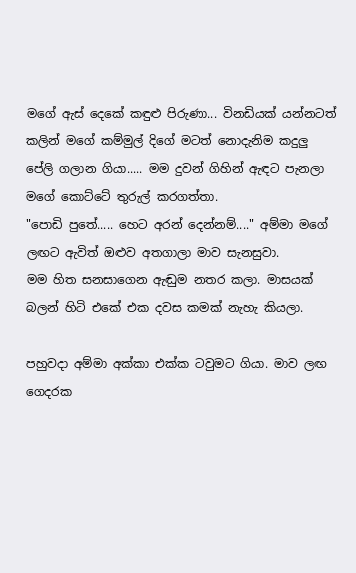මගේ ඇස් දෙකේ කඳුළු පිරුණා... විනඩියක් යන්නටත් කලින් මගේ කම්මුල් දිගේ මටත් නොදැනිම කදුලු පේලි ගලාන ගියා..... මම දුවන් ගිහින් ඇඳට පැනලා මගේ කොට්ටේ තුරුල් කරගත්තා.
"පොඩි පුතේ..... හෙට අරන් දෙන්නම්...." අම්මා මගේ ලඟට ඇවිත් ඔළුව අතගාලා මාව සැනසුවා.
මම හිත සනසාගෙන ඇඬුම නතර කලා. මාසයක් බලන් හිටි එකේ එක දවස කමක් නැහැ කියලා.

පහුවදා අම්මා අක්කා එක්ක ටවුමට ගියා. මාව ලඟ ගෙදරක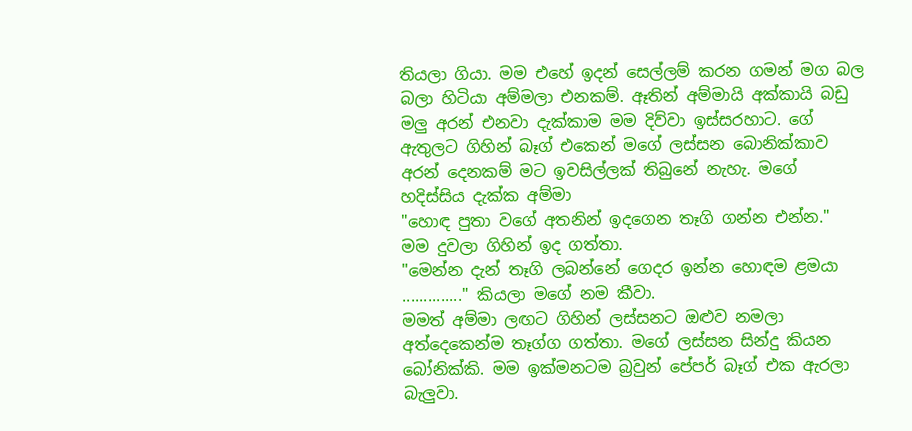තියලා ගියා. මම එහේ ඉදන් සෙල්ලම් කරන ගමන් මග බල බලා හිටියා අම්මලා එනකම්. ඈතින් අම්මායි අක්කායි බඩු මලු අරන් එනවා දැක්කාම මම දිව්වා ඉස්සරහාට. ගේ ඇතුලට ගිහින් බෑග් එකෙන් මගේ ලස්සන බොනික්කාව අරන් දෙනකම් මට ඉවසිල්ලක් තිබුනේ නැහැ. මගේ හදිස්සිය දැක්ක අම්මා
"හොඳ පුතා වගේ අතනින් ඉදගෙන තෑගි ගන්න එන්න."
මම දුවලා ගිහින් ඉද ගත්තා.
"මෙන්න දැන් තෑගි ලබන්නේ ගෙදර ඉන්න හොඳම ළමයා .............." කියලා මගේ නම කීවා.
මමත් අම්මා ලඟට ගිහින් ලස්සනට ඔළුව නමලා අත්දෙකෙන්ම තෑග්ග ගත්තා. මගේ ලස්සන සින්දු කියන බෝනික්කි. මම ඉක්මනටම බ්‍රවුන් පේපර් බෑග් එක ඇරලා බැලුවා.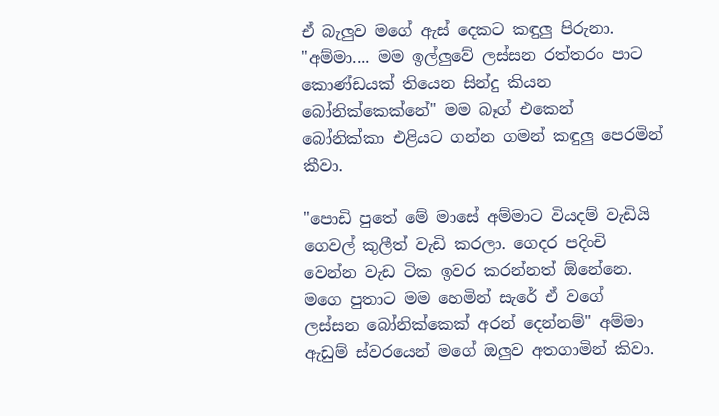ඒ බැලුව මගේ ඇස් දෙකට කඳුලු පිරුනා.
"අම්මා.... මම ඉල්ලුවේ ලස්සන රත්තරං පාට කොණ්ඩයක් තියෙන සින්දු කියන බෝනික්කෙක්නේ" මම බෑග් එකෙන් බෝනික්කා එළියට ගන්න ගමන් කඳුලු පෙරමින් කීවා.

"පොඩි පුතේ මේ මාසේ අම්මාට වියදම් වැඩියි ගෙවල් කුලීත් වැඩි කරලා. ගෙදර පදිංචි වෙන්න වැඩ ටික ඉවර කරන්නත් ඕනේනෙ. මගෙ පුතාට මම හෙමින් සැරේ ඒ වගේ ලස්සන බෝනික්කෙක් අරන් දෙන්නම්" අම්මා ඇඩුම් ස්වරයෙන් මගේ ඔලුව අතගාමින් කිවා.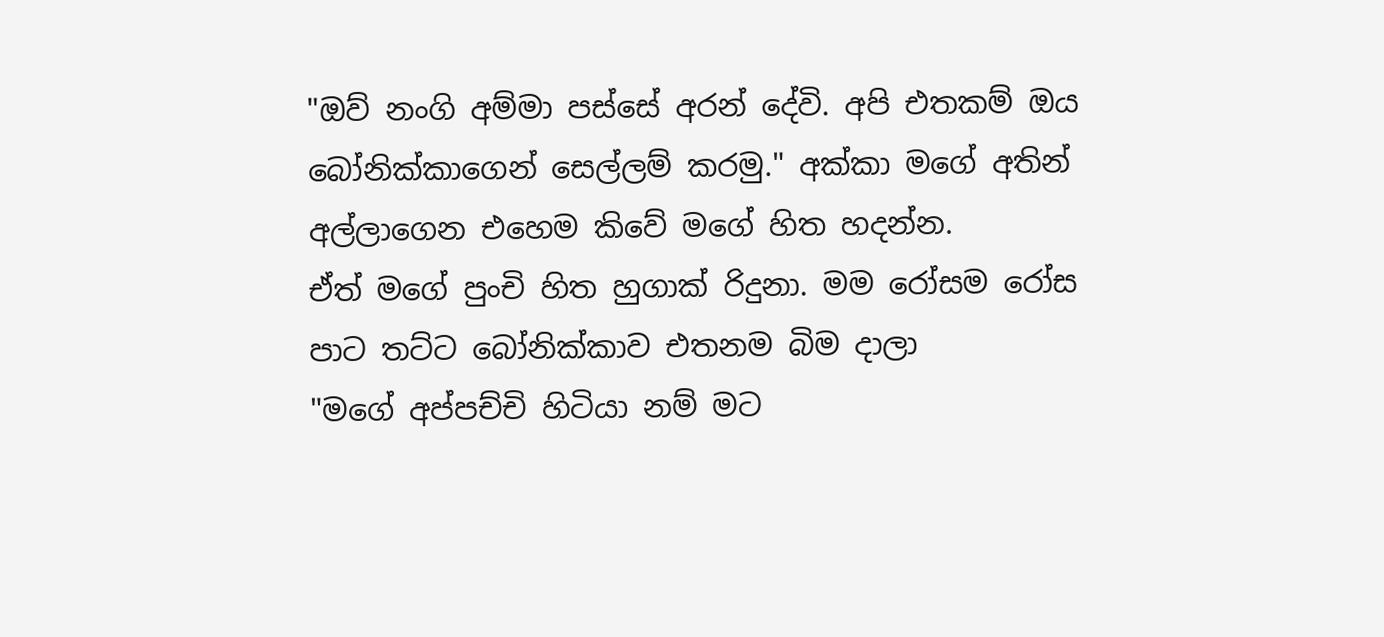"ඔව් නංගි අම්මා පස්සේ අරන් දේවි. අපි එතකම් ඔය බෝනික්කාගෙන් සෙල්ලම් කරමු." අක්කා මගේ අතින් අල්ලාගෙන එහෙම කිවේ මගේ හිත හදන්න.
ඒත් මගේ පුංචි හිත හුගාක් රිදුනා. මම රෝසම රෝස පාට තට්ට බෝනික්කාව එතනම බිම දාලා
"මගේ අප්පච්චි හිටියා නම් මට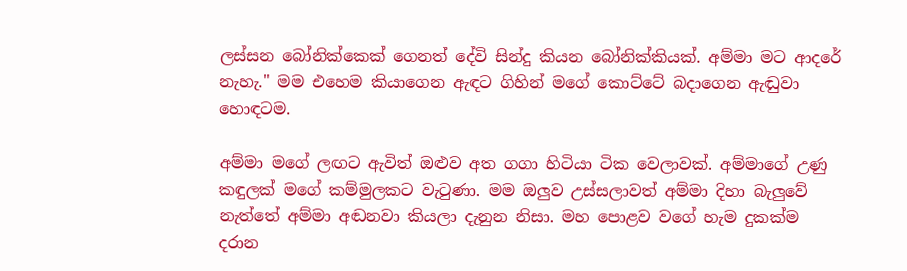ලස්සන බෝනික්කෙක් ගෙනත් දේවි සින්දු කියන බෝනික්කියක්. අම්මා මට ආදරේ නැහැ." මම එහෙම කියාගෙන ඇඳට ගිහින් මගේ කොට්ටේ බදාගෙන ඇඬුවා හොඳටම.

අම්මා මගේ ලඟට ඇවිත් ඔළුව අත ගගා හිටියා ටික වෙලාවක්. අම්මාගේ උණු කඳුලක් මගේ කම්මුලකට වැටුණා. මම ඔලුව උස්සලාවත් අම්මා දිහා බැලුවේ නැත්තේ අම්මා අඬනවා කියලා දැනුන නිසා. මහ පොළව වගේ හැම දුකක්ම දරාන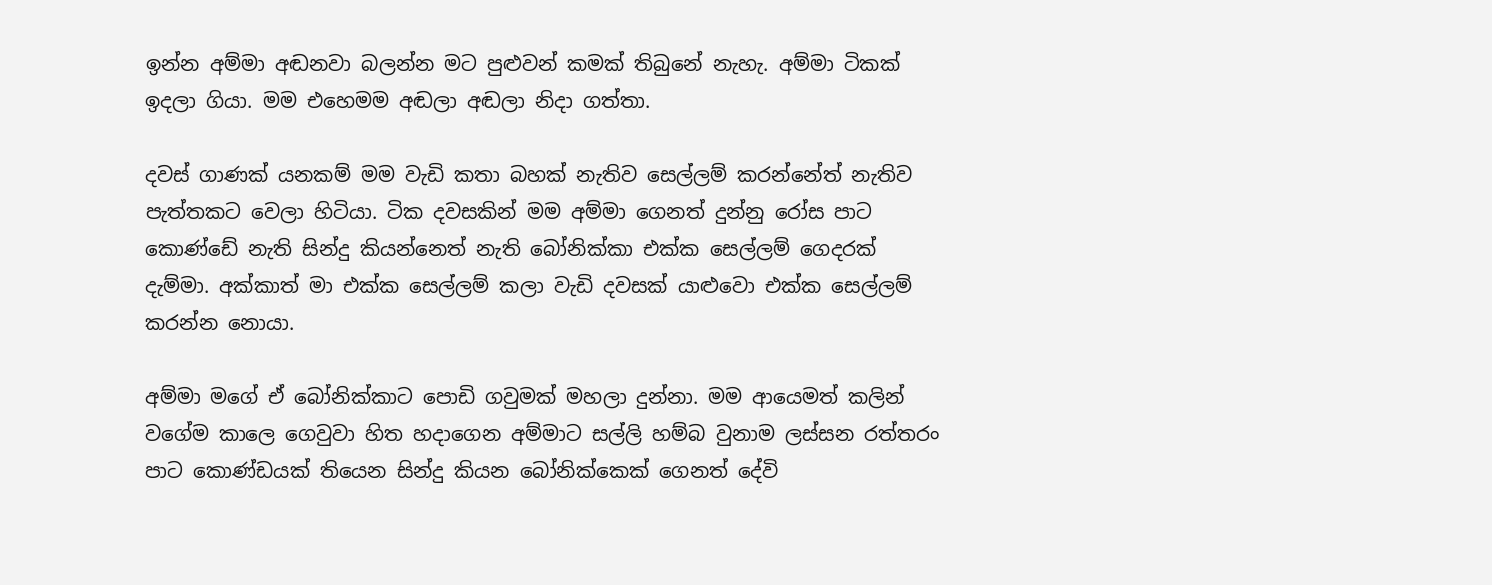ඉන්න අම්මා අඬනවා බලන්න මට පුළුවන් කමක් තිබුනේ නැහැ. අම්මා ටිකක් ඉදලා ගියා. මම එහෙමම අඬලා අඬලා නිදා ගත්තා.

දවස් ගාණක් යනකම් මම වැඩි කතා බහක් නැතිව සෙල්ලම් කරන්නේත් නැතිව පැත්තකට වෙලා හිටියා. ටික දවසකින් මම අම්මා ගෙනත් දුන්නු රෝස පාට කොණ්ඩේ නැති සින්දු කියන්නෙත් නැති බෝනික්කා එක්ක සෙල්ලම් ගෙදරක් දැම්මා. අක්කාත් මා එක්ක සෙල්ලම් කලා වැඩි දවසක් යාළුවො එක්ක සෙල්ලම් කරන්න නොයා.

අම්මා මගේ ඒ බෝනික්කාට පොඩි ගවුමක් මහලා දුන්නා. මම ආයෙමත් කලින් වගේම කාලෙ ගෙවුවා හිත හදාගෙන අම්මාට සල්ලි හම්බ වුනාම ලස්සන රත්තරං පාට කොණ්ඩයක් තියෙන සින්දු කියන බෝනික්කෙක් ගෙනත් දේවි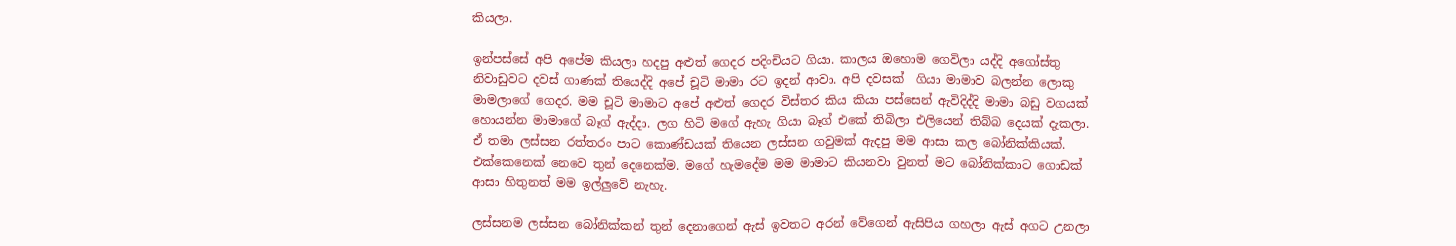කියලා.

ඉන්පස්සේ අපි අපේම කියලා හදපු අළුත් ගෙදර පදිංචියට ගියා. කාලය ඔහොම ගෙවිලා යද්දි අගෝස්තු නිවාඩුවට දවස් ගාණක් තියෙද්දි අපේ චූටි මාමා රට ඉදන් ආවා. අපි දවසක්  ගියා මාමාව බලන්න ලොකු මාමලාගේ ගෙදර. මම චූටි මාමාට අපේ අළුත් ගෙදර විස්තර කිය කියා පස්සෙන් ඇවිදිද්දි මාමා බඩු වගයක් හොයන්න මාමාගේ බෑග් ඇද්දා. ලග හිටි මගේ ඇහැ ගියා බෑග් එකේ තිබිලා එලියෙන් තිබ්බ දෙයක් දැකලා. ඒ තමා ලස්සන රත්තරං පාට කොණ්ඩයක් තියෙන ලස්සන ගවුමක් ඇදපු මම ආසා කල බෝනික්කියක්. එක්කෙනෙක් නෙවෙ තුන් දෙනෙක්ම. මගේ හැමදේම මම මාමාට කියනවා වුනත් මට බෝනික්කාට ගොඩක් ආසා හිතුනත් මම ඉල්ලුවේ නැහැ.

ලස්සනම ලස්සන බෝනික්කන් තුන් දෙනාගෙන් ඇස් ඉවතට අරන් වේගෙන් ඇසිපිය ගහලා ඇස් අගට උනලා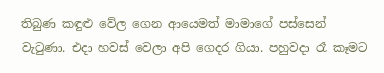තිබුණ කඳුළු වේල ගෙන ආයෙමත් මාමාගේ පස්සෙන් වැටුණා. එදා හවස් වෙලා අපි ගෙදර ගියා. පහුවදා රෑ කෑමට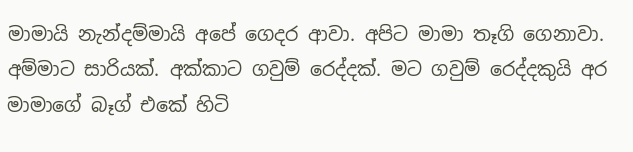මාමායි නැන්දම්මායි අපේ ගෙදර ආවා. අපිට මාමා තෑගි ගෙනාවා. අම්මාට සාරියක්. අක්කාට ගවුම් රෙද්දක්. මට ගවුම් රෙද්දකුයි අර මාමාගේ බෑග් එකේ හිටි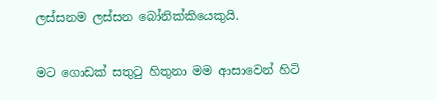ලස්සනම ලස්සන බෝනික්කියෙකුයි.

මට ගොඩක් සතුටු හිතුනා මම ආසාවෙන් හිටි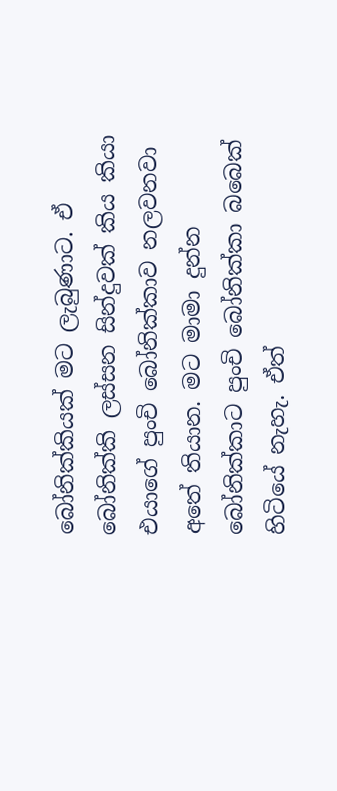බෝනික්කියක් මට ලැබුණාට. ඒ බෝනික්කි ලස්සන සින්දුවක් කිය කියා එයාගේ පුංචි බෝනික්කාව නලවනවා අතේ තියාන. මට මාමා දුන්න බෝනික්කාට පුංචි බෝනික්කා බබෙක් හිටියේ නැහැ. ඒත්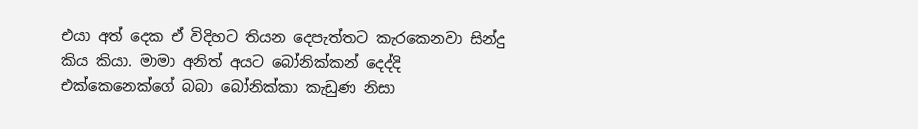එයා අත් දෙක ඒ විදිහට තියන දෙපැත්තට කැරකෙනවා සින්දු කිය කියා. මාමා අනිත් අයට බෝනික්කන් දෙද්දි එක්කෙනෙක්ගේ බබා බෝනික්කා කැඩුණ නිසා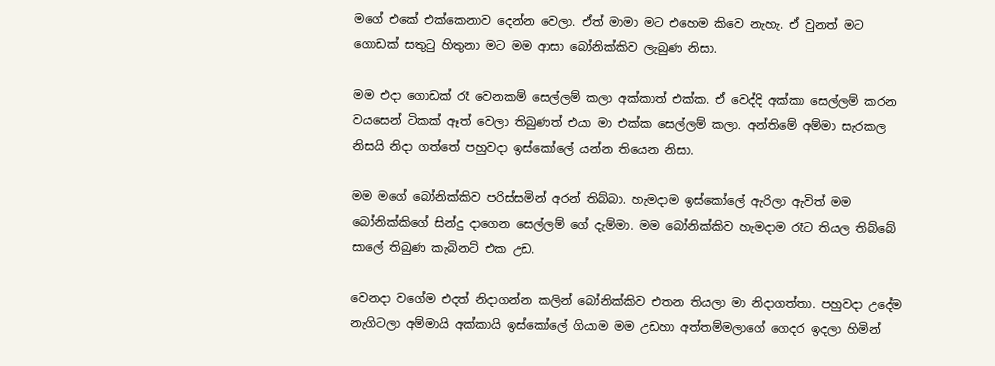මගේ එකේ එක්කෙනාව දෙන්න වෙලා. ඒත් මාමා මට එහෙම කිවෙ නැහැ. ඒ වුනත් මට ගොඩක් සතුටු හිතුනා මට මම ආසා බෝනික්කිව ලැබුණ නිසා.

මම එදා ගොඩක් රෑ වෙනකම් සෙල්ලම් කලා අක්කාත් එක්ක. ඒ වෙද්දි අක්කා සෙල්ලම් කරන වයසෙන් ටිකක් ඈත් වෙලා තිබුණත් එයා මා එක්ක සෙල්ලම් කලා. අන්තිමේ අම්මා සැරකල නිසයි නිදා ගත්තේ පහුවදා ඉස්කෝලේ යන්න තියෙන නිසා.

මම මගේ බෝනික්කිව පරිස්සමින් අරන් තිබ්බා. හැමදාම ඉස්කෝලේ ඇරිලා ඇවිත් මම බෝනික්කිගේ සින්දු දාගෙන සෙල්ලම් ගේ දැම්මා. මම බෝනික්කිව හැමදාම රෑට තියල තිබ්බේ සාලේ තිබුණ කැබිනට් එක උඩ.

වෙනදා වගේම එදත් නිදාගන්න කලින් බෝනික්කිව එතන තියලා මා නිදාගත්තා. පහුවදා උදේම නැගිටලා අම්මායි අක්කායි ඉස්කෝලේ ගියාම මම උඩහා අත්තම්මලාගේ ගෙදර ඉදලා හිමින්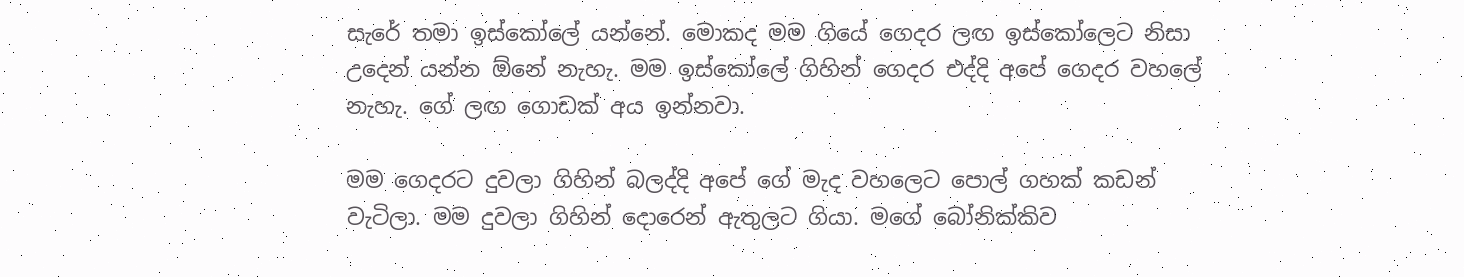සැරේ තමා ඉස්කෝලේ යන්නේ. මොකද මම ගියේ ගෙදර ලඟ ඉස්කෝලෙට නිසා උදෙන් යන්න ඕනේ නැහැ. මම ඉස්කෝලේ ගිහින් ගෙදර එද්දි අපේ ගෙදර වහලේ නැහැ. ගේ ලඟ ගොඩක් අය ඉන්නවා.

මම ගෙදරට දුවලා ගිහින් බලද්දි අපේ ගේ මැද වහලෙට පොල් ගහක් කඩන් වැටිලා. මම දුවලා ගිහින් දොරෙන් ඇතුලට ගියා. මගේ බෝනික්කිව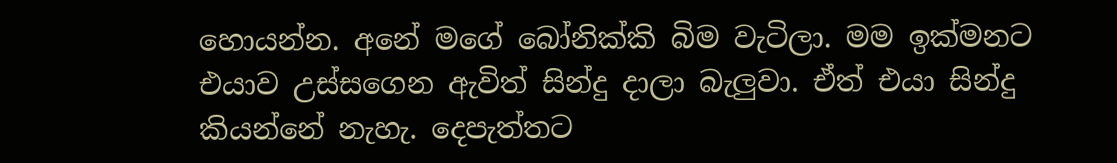හොයන්න. අනේ මගේ බෝනික්කි බිම වැටිලා. මම ඉක්මනට එයාව උස්සගෙන ඇවිත් සින්දු දාලා බැලුවා. ඒත් එයා සින්දු කියන්නේ නැහැ. දෙපැත්තට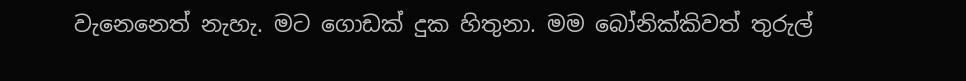වැනෙනෙත් නැහැ. මට ගොඩක් දුක හිතුනා. මම බෝනික්කිවත් තුරුල්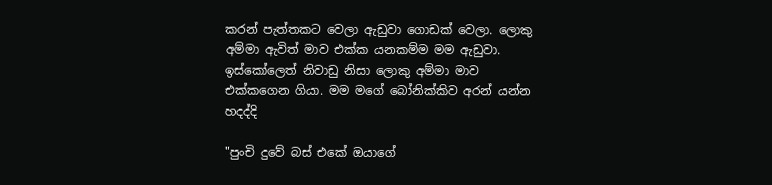කරන් පැත්තකට වෙලා ඇඩුවා ගොඩක් වෙලා. ලොකු අම්මා ඇවිත් මාව එක්ක යනකම්ම මම ඇඩුවා. ඉස්කෝලෙත් නිවාඩු නිසා ලොකු අම්මා මාව එක්කගෙන ගියා. මම මගේ බෝනික්කිව අරන් යන්න හදද්දි

"පුංචි දුවේ බස් එකේ ඔයාගේ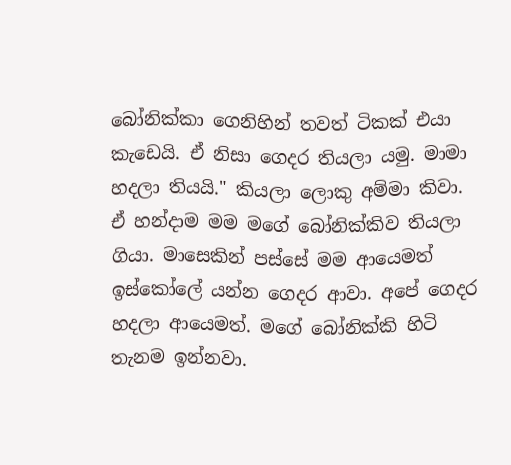බෝනික්කා ගෙනිහින් තවත් ටිකක් එයා කැඩෙයි. ඒ නිසා ගෙදර තියලා යමු. මාමා හදලා තියයි." කියලා ලොකු අම්මා කිවා.
ඒ හන්දාම මම මගේ බෝනික්කිව තියලා ගියා. මාසෙකින් පස්සේ මම ආයෙමත් ඉස්කෝලේ යන්න ගෙදර ආවා. අපේ ගෙදර හදලා ආයෙමත්. මගේ බෝනික්කි හිටි තැනම ඉන්නවා.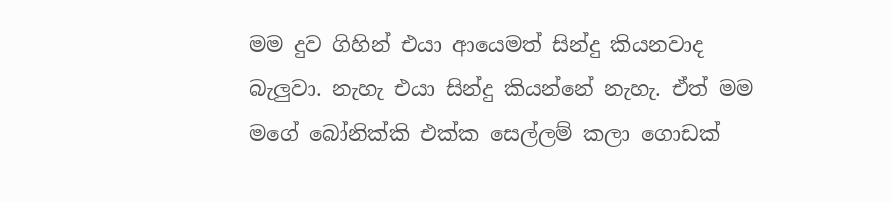මම දුව ගිහින් එයා ආයෙමත් සින්දු කියනවාද බැලුවා. නැහැ එයා සින්දු කියන්නේ නැහැ. ඒත් මම මගේ බෝනික්කි එක්ක සෙල්ලම් කලා ගොඩක්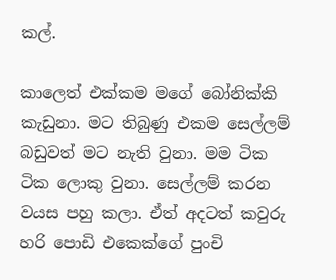කල්.

කාලෙත් එක්කම මගේ බෝනික්කි කැඩුනා. මට තිබුණු එකම සෙල්ලම් බඩුවත් මට නැති වුනා. මම ටික ටික ලොකු වුනා. සෙල්ලම් කරන වයස පහු කලා. ඒත් අදටත් කවුරු හරි පොඩි එකෙක්ගේ පුංචි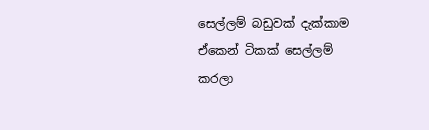සෙල්ලම් බඩුවක් දැක්කාම ඒකෙන් ටිකක් සෙල්ලම් කරලා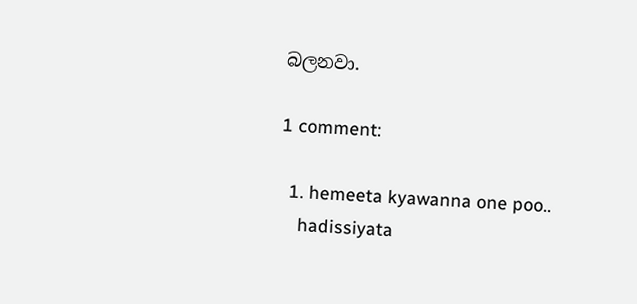බලනවා.

1 comment:

  1. hemeeta kyawanna one poo..
    hadissiyata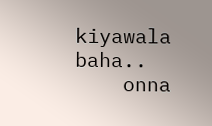kiyawala baha..
    onna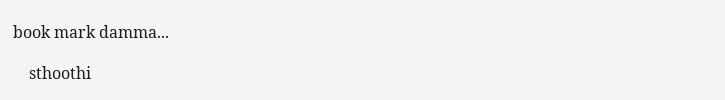book mark damma...

    sthoothi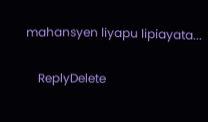mahansyen liyapu lipiayata...

    ReplyDelete